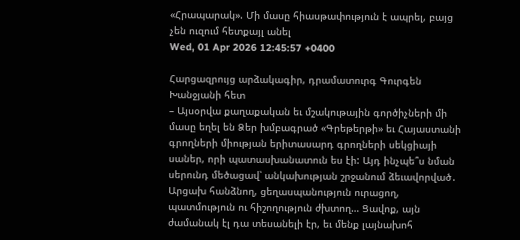«Հրապարակ». Մի մասը հիասթափություն է ապրել, բայց չեն ուզում հետքայլ անել
Wed, 01 Apr 2026 12:45:57 +0400

Հարցազրույց արձակագիր, դրամատուրգ Գուրգեն Խանջյանի հետ
– Այսօրվա քաղաքական եւ մշակութային գործիչների մի մասը եղել են Ձեր խմբագրած «Գրեթերթի» եւ Հայաստանի գրողների միության երիտասարդ գրողների սեկցիայի սաներ, որի պատասխանատուն ես էի: Այդ ինչպե՞ս նման սերունդ մեծացավ՝ անկախության շրջանում ձեւավորված․ Արցախ հանձնող, ցեղասպանություն ուրացող, պատմություն ու հիշողություն ժխտող… Ցավոք, այն ժամանակ էլ դա տեսանելի էր, եւ մենք լայնախոհ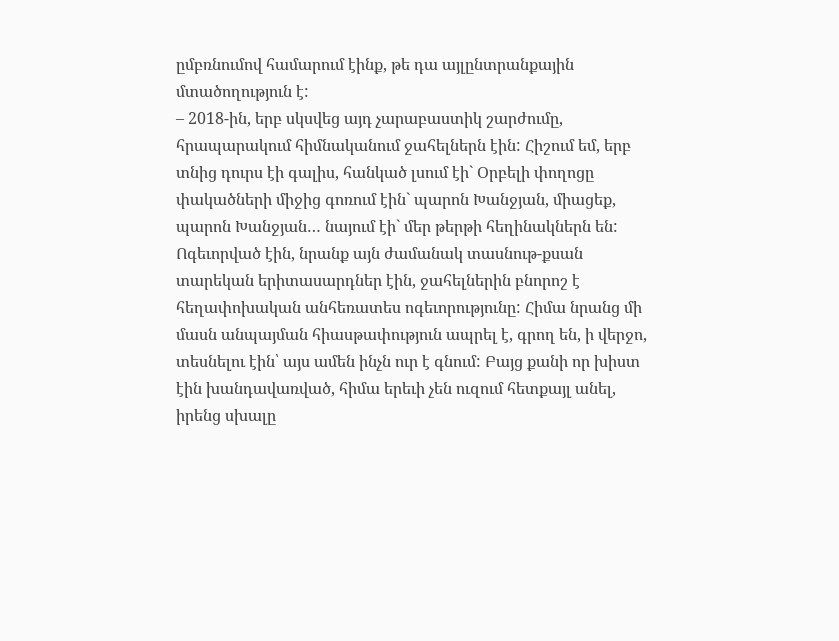ըմբռնումով համարում էինք, թե դա այլընտրանքային մտածողություն է:
– 2018-ին, երբ սկսվեց այդ չարաբաստիկ շարժումը, հրապարակում հիմնականում ջահելներն էին: Հիշում եմ, երբ տնից դուրս էի գալիս, հանկած լսում էի` Օրբելի փողոցը փակածների միջից գոռում էին` պարոն Խանջյան, միացեք, պարոն Խանջյան… նայում էի` մեր թերթի հեղինակներն են: Ոգեւորված էին, նրանք այն ժամանակ տասնութ-քսան տարեկան երիտասարդներ էին, ջահելներին բնորոշ է հեղափոխական անհեռատես ոգեւորությունը: Հիմա նրանց մի մասն անպայման հիասթափություն ապրել է, գրող են, ի վերջո, տեսնելու էին՝ այս ամեն ինչն ուր է գնում: Բայց քանի որ խիստ էին խանդավառված, հիմա երեւի չեն ուզում հետքայլ անել, իրենց սխալը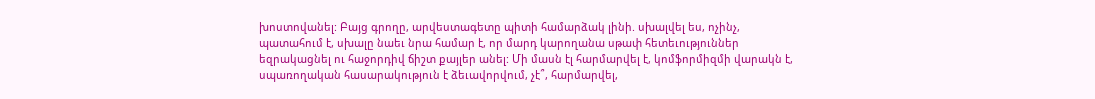խոստովանել: Բայց գրողը, արվեստագետը պիտի համարձակ լինի. սխալվել ես, ոչինչ, պատահում է, սխալը նաեւ նրա համար է, որ մարդ կարողանա սթափ հետեւություններ եզրակացնել ու հաջորդիվ ճիշտ քայլեր անել: Մի մասն էլ հարմարվել է, կոմֆորմիզմի վարակն է, սպառողական հասարակություն է ձեւավորվում, չէ՞, հարմարվել,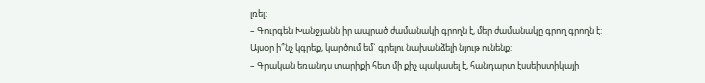լռել:
– Գուրգեն Խանջյանն իր ապրած ժամանակի գրողն է, մեր ժամանակը գրող գրողն է: Այսօր ի՞նչ կգրեք, կարծում եմ` գրելու նախանձելի նյութ ունենք:
– Գրական եռանդս տարիքի հետ մի քիչ պակասել է, հանդարտ էսսեիստիկայի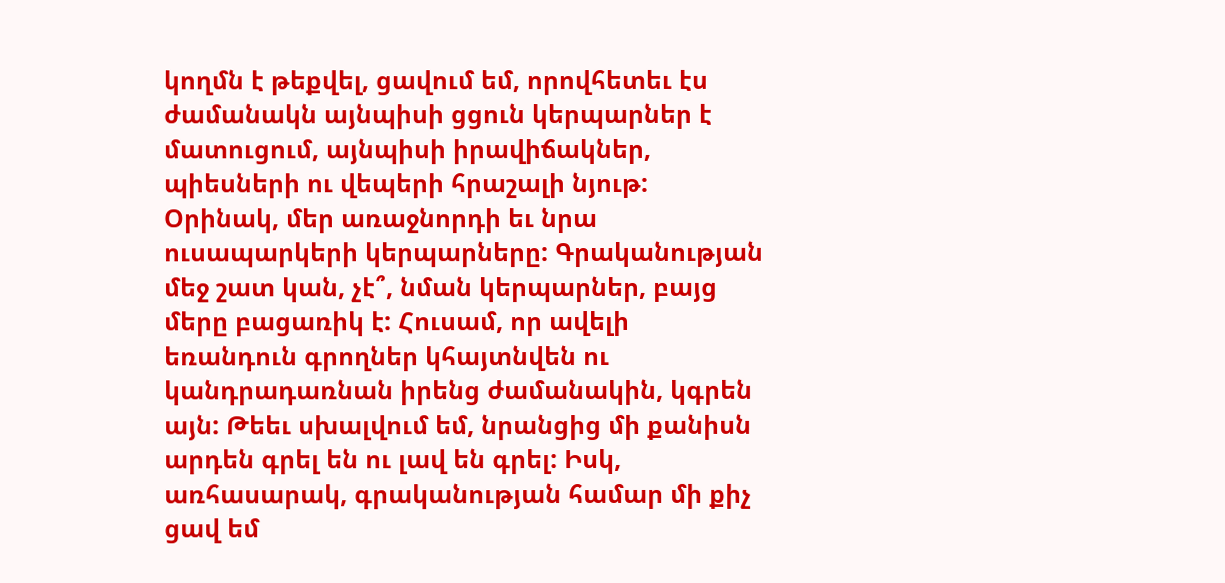կողմն է թեքվել, ցավում եմ, որովհետեւ էս ժամանակն այնպիսի ցցուն կերպարներ է մատուցում, այնպիսի իրավիճակներ, պիեսների ու վեպերի հրաշալի նյութ: Օրինակ, մեր առաջնորդի եւ նրա ուսապարկերի կերպարները: Գրականության մեջ շատ կան, չէ՞, նման կերպարներ, բայց մերը բացառիկ է: Հուսամ, որ ավելի եռանդուն գրողներ կհայտնվեն ու կանդրադառնան իրենց ժամանակին, կգրեն այն: Թեեւ սխալվում եմ, նրանցից մի քանիսն արդեն գրել են ու լավ են գրել: Իսկ, առհասարակ, գրականության համար մի քիչ ցավ եմ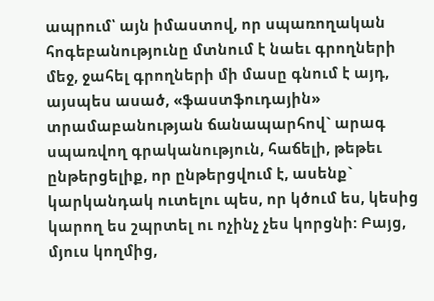ապրում՝ այն իմաստով, որ սպառողական հոգեբանությունը մտնում է նաեւ գրողների մեջ, ջահել գրողների մի մասը գնում է այդ, այսպես ասած, «ֆաստֆուդային» տրամաբանության ճանապարհով` արագ սպառվող գրականություն, հաճելի, թեթեւ ընթերցելիք, որ ընթերցվում է, ասենք` կարկանդակ ուտելու պես, որ կծում ես, կեսից կարող ես շպրտել ու ոչինչ չես կորցնի: Բայց, մյուս կողմից,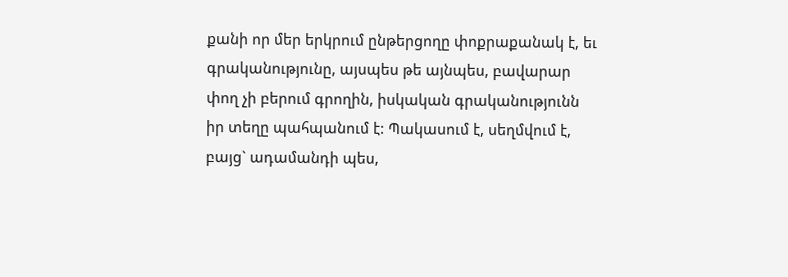քանի որ մեր երկրում ընթերցողը փոքրաքանակ է, եւ գրականությունը, այսպես թե այնպես, բավարար փող չի բերում գրողին, իսկական գրականությունն իր տեղը պահպանում է: Պակասում է, սեղմվում է, բայց` ադամանդի պես,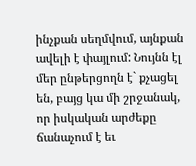ինչքան սեղմվում, այնքան ավելի է փայլում: Նույնն էլ մեր ընթերցողն է` քչացել են, բայց կա մի շրջանակ, որ իսկական արժեքը ճանաչում է եւ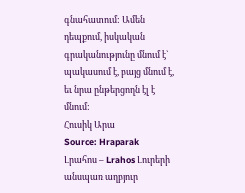գնահատում: Ամեն դեպքում, իսկական գրականությունը մնում է` պակասում է, բայց մնում է, եւ նրա ընթերցողն էլ է մնում:
Հուսիկ Արա
Source: Hraparak
Լրահոս – Lrahos Լուրերի անսպառ աղբյուր